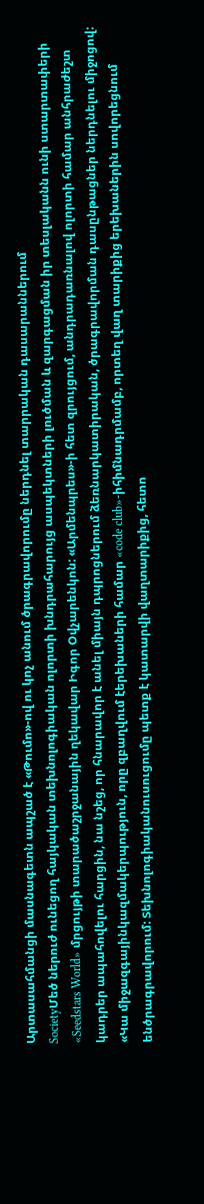Արտասահմանցի մասնագետն ապշած է «Թումո»-ով ու կոչ անում ծրագրավորումը ներդնել տարրական դասարաններում
SocietyՄեծ ներուժ ունեցող հայկական տեխնոլոգիական ոլորտի խնդրահարույց ասպեկտների լուծման և զարգացման իր տեսլականն ունի ստարտափերի «Seedstars World» մրցույթի տարածաշրջանային ղեկավար Իգոր Օվչարենկոն: «Արմենպրես»-ի հետ զրույցում, անդրադառնալով ոլորտի համար անհրաժեշտ կադրեր ապահովելու հարցին, նա նշեց, որ հնարավոր է անել միայն դպրոցներում ձեռնարկատիրական, ծրագրավորման դասընթացներ ներդնելու միջոցով: «Կա միջազգայինկազմակերպություն, որը զբաղվում էերեխաների համար «code club»-իհիմնադրմամբ, որտեղ վաղ տարիքից երեխաներին սովորեցնում ենծրագրավորում: Տեխնոլոգիականուսուցումը պետք է կատարվի վաղտարիքից, հետո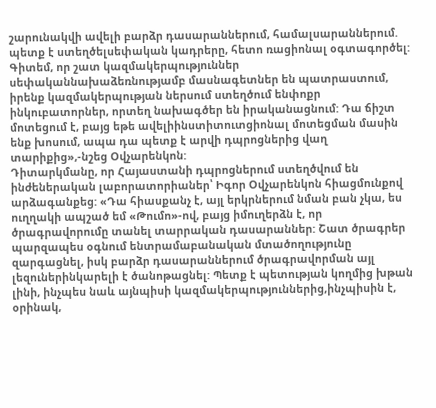շարունակվի ավելի բարձր դասարաններում, համալսարաններում. պետք է ստեղծելսեփական կադրերը, հետո ռացիոնալ օգտագործել: Գիտեմ, որ շատ կազմակերպություններ սեփականնախաձեռնությամբ մասնագետներ են պատրաստում, իրենք կազմակերպության ներսում ստեղծում ենփոքր ինկուբատորներ, որտեղ նախագծեր են իրականացնում: Դա ճիշտ մոտեցում է, բայց եթե ավելիինստիտուտցիոնալ մոտեցման մասին ենք խոսում, ապա դա պետք է արվի դպրոցներից վաղ տարիքից»,-նշեց Օվչարենկոն:
Դիտարկմանը, որ Հայաստանի դպրոցներում ստեղծվում են ինժեներական լաբորատորիաներ՝ Իգոր Օվչարենկոն հիացմունքով արձագանքեց: «Դա հիասքանչ է, այլ երկրներում նման բան չկա, ես ուղղակի ապշած եմ «Թումո»-ով, բայց իմուղերձն է, որ ծրագրավորումը տանել տարրական դասարաններ: Շատ ծրագրեր պարզապես օգնում ենտրամաբանական մտածողությունը զարգացնել, իսկ բարձր դասարաններում ծրագրավորման այլ լեզուներինկարելի է ծանոթացնել: Պետք է պետության կողմից խթան լինի, ինչպես նաև այնպիսի կազմակերպություններից,ինչպիսին է, օրինակ,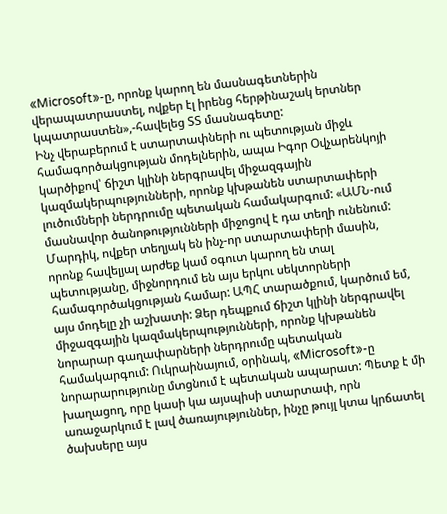«Microsoft»-ը, որոնք կարող են մասնագետներին վերապատրաստել, ովքեր էլ իրենց հերթինաշակ երտներ կպատրաստեն»,-հավելեց ՏՏ մասնագետը:
Ինչ վերաբերում է ստարտափների ու պետության միջև համագործակցության մոդելներին, ապա Իգոր Օվչարենկոյի կարծիքով՝ ճիշտ կլինի ներգրավել միջազգային կազմակերպությունների, որոնք կխթանեն ստարտափերի լուծումների ներդրումը պետական համակարգում: «ԱՄՆ-ում մասնավոր ծանոթությունների միջոցով է դա տեղի ունենում: Մարդիկ, ովքեր տեղյակ են ինչ-որ ստարտափերի մասին, որոնք հավելյալ արժեք կամ օգուտ կարող են տալ պետությանը, միջնորդում են այս երկու սեկտորների համագործակցության համար: ԱՊՀ տարածքում, կարծում եմ, այս մոդելը չի աշխատի: Ձեր դեպքում ճիշտ կլինի ներգրավել միջազգային կազմակերպությունների, որոնք կխթանեն նորարար գաղափարների ներդրումը պետական համակարգում: Ուկրաինայում, օրինակ, «Microsoft»-ը նորարարությունը մտցնում է պետական ապարատ: Պետք է մի խաղացող, որը կասի կա այսպիսի ստարտափ, որն առաջարկում է լավ ծառայություններ, ինչը թույլ կտա կրճատել ծախսերը այս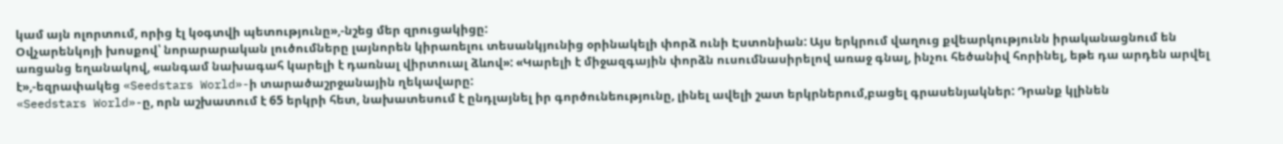կամ այն ոլորտում, որից էլ կօգտվի պետությունը»,-նշեց մեր զրուցակիցը:
Օվչարենկոյի խոսքով՝ նորարարական լուծումները լայնորեն կիրառելու տեսանկյունից օրինակելի փորձ ունի Էստոնիան: Այս երկրում վաղուց քվեարկությունն իրականացնում են առցանց եղանակով, «անգամ նախագահ կարելի է դառնալ վիրտուալ ձևով»: «Կարելի է միջազգային փորձն ուսումնասիրելով առաջ գնալ, ինչու հեծանիվ հորինել, եթե դա արդեն արվել է»,-եզրափակեց «Seedstars World»-ի տարածաշրջանային ղեկավարը:
«Seedstars World»-ը, որն աշխատում է 65 երկրի հետ, նախատեսում է ընդլայնել իր գործունեությունը, լինել ավելի շատ երկրներում,բացել գրասենյակներ: Դրանք կլինեն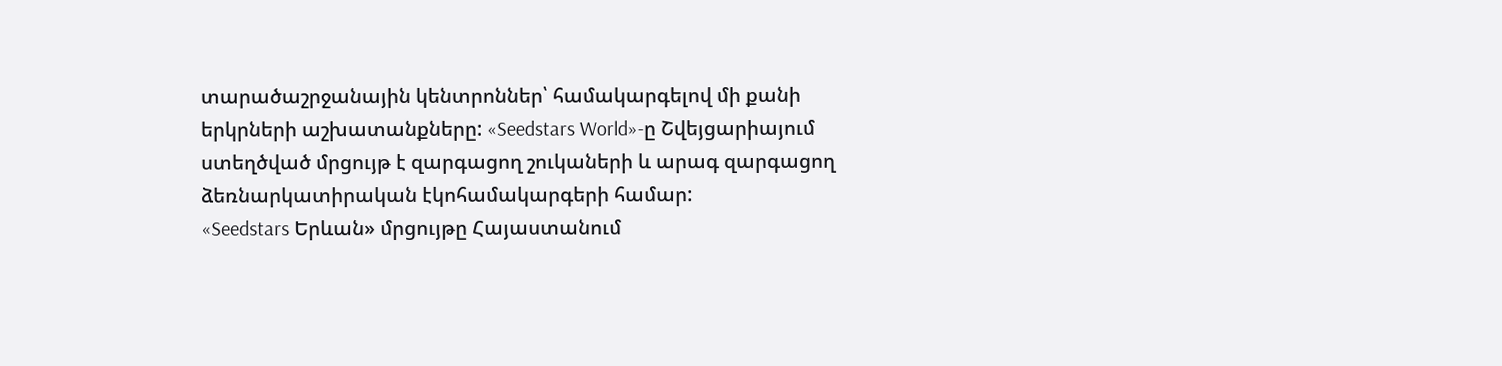տարածաշրջանային կենտրոններ՝ համակարգելով մի քանի երկրների աշխատանքները: «Seedstars World»-ը Շվեյցարիայում ստեղծված մրցույթ է զարգացող շուկաների և արագ զարգացող ձեռնարկատիրական էկոհամակարգերի համար:
«Seedstars Երևան» մրցույթը Հայաստանում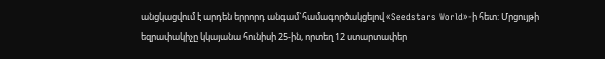անցկացվում է արդեն երրորդ անգամ`համագործակցելով «Seedstars World»-ի հետ: Մրցույթի եզրափակիչը կկայանա հունիսի 25-ին, որտեղ 12 ստարտափեր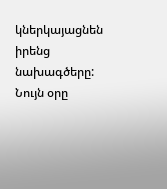կներկայացնեն իրենց նախագծերը: Նույն օրը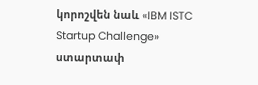կորոշվեն նաև «IBM ISTC Startup Challenge» ստարտափ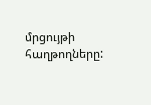մրցույթի հաղթողները: